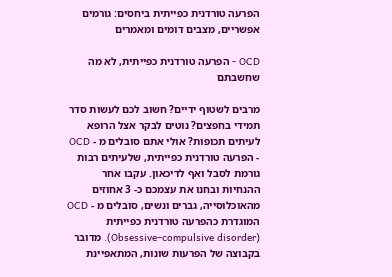הפרעה טורדנית כפייתית ביחסים: גורמים אפשריים, מצבים דומים ומאמרים

OCD - הפרעה טורדנית כפייתית, לא מה שחשבתם

מרבים לשטוף ידיים? חשוב לכם לעשות סדר תמידי בחפצים? נוטים לבקר אצל הרופא לעיתים תכופות? אולי אתם סובלים מ - OCD - הפרעה טורדנית כפייתית, שלעיתים רבות גורמת לסבל ואף לדיכאון. עקבו אחר ההנחיות ובחנו את עצמכם כ- 3 אחוזים מהאוכלוסייה, גברים ונשים, סובלים מ - OCD המוגדרת כהפרעה טורדנית כפייתית (Obsessive–compulsive disorder). מדובר בקבוצה של הפרעות שונות, המתאפיינת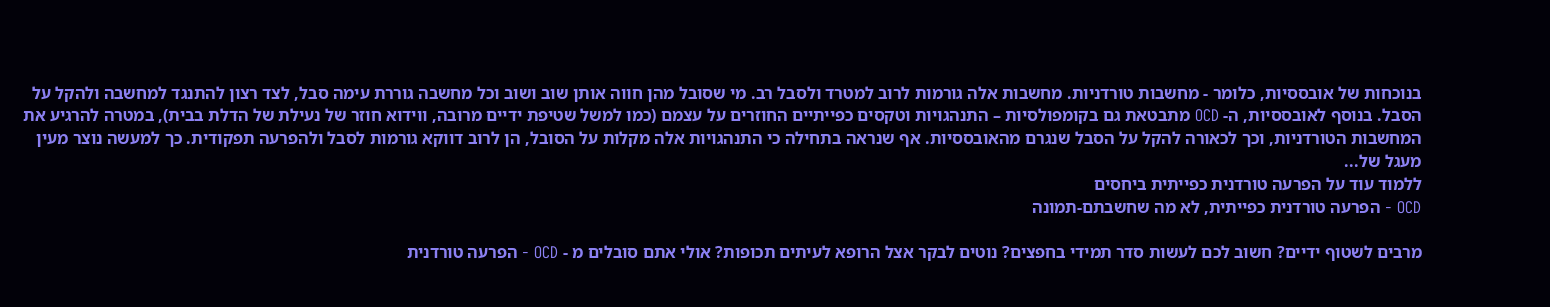בנוכחות של אובססיות, כלומר - מחשבות טורדניות. מחשבות אלה גורמות לרוב למטרד ולסבל רב. מי שסובל מהן חווה אותן שוב ושוב וכל מחשבה גוררת עימה סבל, לצד רצון להתנגד למחשבה ולהקל על הסבל. בנוסף לאובססיות, ה- OCD מתבטאת גם בקומפולסיות – התנהגויות וטקסים כפייתיים החוזרים על עצמם (כמו למשל שטיפת ידיים מרובה, ווידוא חוזר של נעילת של הדלת בבית), במטרה להרגיע את המחשבות הטורדניות, וכך לכאורה להקל על הסבל שנגרם מהאובססיות. אף שנראה בתחילה כי התנהגויות אלה מקלות על הסובל, הן לרוב דווקא גורמות לסבל ולהפרעה תפקודית. כך למעשה נוצר מעין מעגל של...
ללמוד עוד על הפרעה טורדנית כפייתית ביחסים
OCD - הפרעה טורדנית כפייתית, לא מה שחשבתם-תמונה

מרבים לשטוף ידיים? חשוב לכם לעשות סדר תמידי בחפצים? נוטים לבקר אצל הרופא לעיתים תכופות? אולי אתם סובלים מ - OCD - הפרעה טורדנית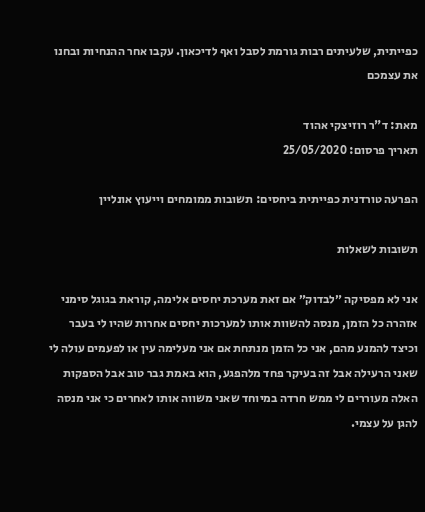כפייתית, שלעיתים רבות גורמת לסבל ואף לדיכאון. עקבו אחר ההנחיות ובחנו את עצמכם

מאת: ד"ר רוזיצקי אהוד
תאריך פרסום: 25/05/2020

הפרעה טורדנית כפייתית ביחסים: תשובות ממומחים וייעוץ אונליין

תשובות לשאלות

אני לא מפסיקה ״לבדוק״ אם זאת מערכת יחסים אלימה, קוראת בגוגל סימני אזהרה כל הזמן, מנסה להשוות אותו למערכות יחסים אחרות שהיו לי בעבר וכיצד להמנע מהם, אני כל הזמן מנתחת אם אני מעלימה עין או לפעמים עולה לי שאני הרעילה אבל זה בעיקר פחד מלהפגע, הוא באמת גבר טוב אבל הספקות האלה מעוררים לי ממש חרדה במיוחד שאני משווה אותו לאחרים כי אני מנסה להגן על עצמי.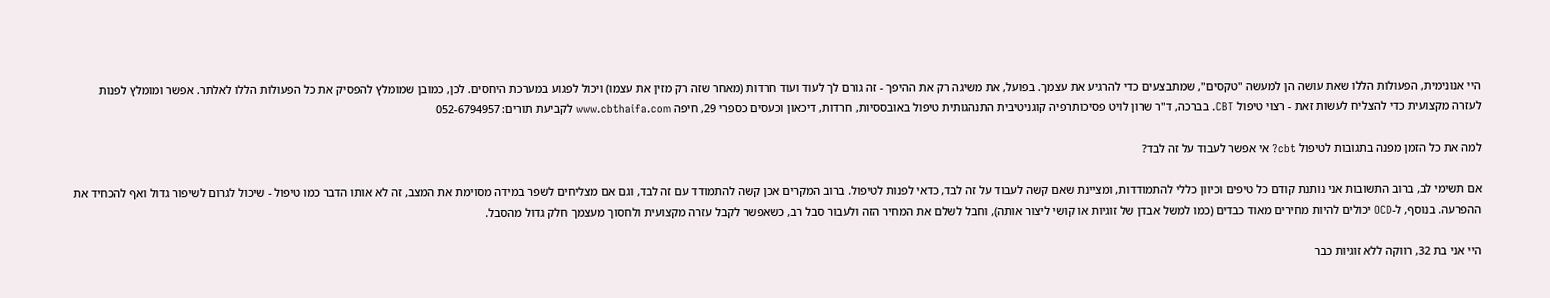היי אנונימית, הפעולות הללו שאת עושה הן למעשה "טקסים", שמתבצעים כדי להרגיע את עצמך. בפועל, את משיגה רק את ההיפך - זה גורם לך לעוד ועוד חרדות (מאחר שזה רק מזין את עצמו) ויכול לפגוע במערכת היחסים. לכן, כמובן שמומלץ להפסיק את כל הפעולות הללו לאלתר. אפשר ומומלץ לפנות לעזרה מקצועית כדי להצליח לעשות זאת - רצוי טיפול CBT. בברכה, ד"ר שרון לויט פסיכותרפיה קוגניטיבית התנהגותית טיפול באובססיות, חרדות, דיכאון וכעסים כספרי 29, חיפה www.cbthaifa.com לקביעת תורים: 052-6794957

למה את כל הזמן מפנה בתגובות לטיפול cbt? אי אפשר לעבוד על זה לבד?

אם תשימי לב, ברוב התשובות אני נותנת קודם כל טיפים וכיוון כללי להתמודדות, ומציינת שאם קשה לעבוד על זה לבד, כדאי לפנות לטיפול. ברוב המקרים אכן קשה להתמודד עם זה לבד, וגם אם מצליחים לשפר במידה מסוימת את המצב, זה לא אותו הדבר כמו טיפול - שיכול לגרום לשיפור גדול ואף להכחיד את ההפרעה. בנוסף, ל-OCD יכולים להיות מחירים מאוד כבדים (כמו למשל אבדן של זוגיות או קושי ליצור אותה), וחבל לשלם את המחיר הזה ולעבור סבל רב, כשאפשר לקבל עזרה מקצועית ולחסוך מעצמך חלק גדול מהסבל.

היי אני בת 32, רווקה ללא זוגיות כבר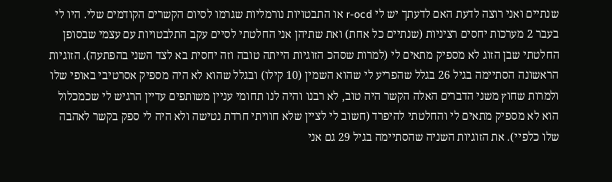שנתיים ואני רוצה לדעת האם לדעתך יש לי r-ocd או התבטויות נורמליות שגרמו לסיום הקשרים הקודמים שלי. היו לי בעבר 2 מערכות יחסים רציניות (שנתיים כל אחת) ואת שתיהן אני החלטתי לסיים עקב התלבטויות עם עצמי שבסופן החלטתי שבן הזוג לא מספיק מתאים לי (למרות שסהכ הזוגיות הייתה טובה וזה יחסית בא לצד השני בהפתעה). הזוגיות הראשונה הסתיימה בגיל 26 בגלל שהפריע לי שהוא השמין (10 קילו) ובגלל שהוא לא היה מספיק אסרטיבי באופי שלו ולמרות שחוץ משני הדברים האלה הקשר היה טוב, לא רבנו והיה לנו תחומי עניין משותפים עדיין הרגיש לי שכמכלול הוא לא מספיק מתאים לי והחלטתי להיפרד (חשוב לי לציין שלא חוויתי חרדת נטישה ולא היה לי ספק בקשר לאהבה שלו כלפיי). את הזוגיות השניה שהסתיימה בגיל 29 גם אני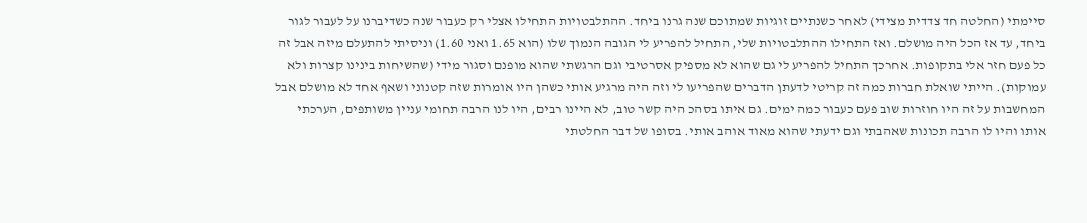סיימתי (החלטה חד צדדית מצידי) לאחר כשנתיים זוגיות שמתוכם שנה גרנו ביחד. ההתלבטויות התחילו אצלי רק כעבור שנה כשדיברנו על לעבור לגור ביחד, עד אז הכל היה מושלם. ואז התחילו ההתלבטויות שלי, התחיל להפריע לי הגובה הנמוך שלו (הוא 1.65 ואני 1.60) וניסיתי להתעלם מיזה אבל זה כל פעם חזר אלי בתקופות. אחרכך התחיל להפריע לי גם שהוא לא מספיק אסרטיבי וגם הרגשתי שהוא מופנם וסגור מידי (שהשיחות בינינו קצרות ולא עמוקות). הייתי שואלת חברות כמה זה קריטי לדעתן הדברים שהפריעו לי וזה היה מרגיע אותי כשהן היו אומרות שזה קטנוני ושאף אחד לא מושלם אבל המחשבות על זה היו חוזרות שוב פעם כעבור כמה ימים. גם איתו בסהכ היה קשר טוב, לא היינו רבים, היו לנו הרבה תחומי עניין משותפים, הערכתי אותו והיו לו הרבה תכונות שאהבתי וגם ידעתי שהוא מאוד אוהב אותי. בסופו של דבר החלטתי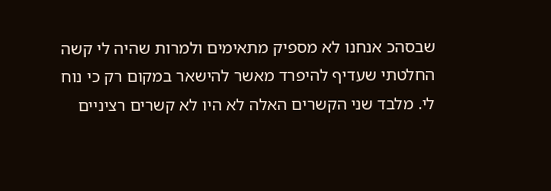שבסהכ אנחנו לא מספיק מתאימים ולמרות שהיה לי קשה החלטתי שעדיף להיפרד מאשר להישאר במקום רק כי נוח לי. מלבד שני הקשרים האלה לא היו לא קשרים רציניים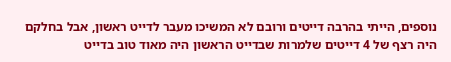נוספים, הייתי בהרבה דייטים ורובם לא המשיכו מעבר לדייט ראשון, אבל בחלקם היה רצף של 4 דייטים שלמרות שבדייט הראשון היה מאוד טוב בדייט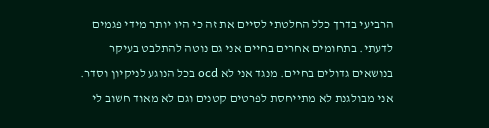הרביעי בדרך כלל החלטתי לסיים את זה כי היו יותר מידי פגמים לדעתי. בתחומים אחרים בחיים אני גם נוטה להתלבט בעיקר בנושאים גדולים בחיים. מנגד אני לא ocd בכל הנוגע לניקיון וסדר. אני מבולגנת לא מתייחסת לפרטים קטנים וגם לא מאוד חשוב לי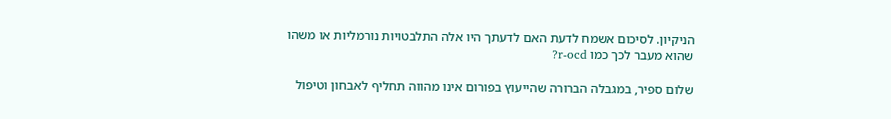הניקיון. לסיכום אשמח לדעת האם לדעתך היו אלה התלבטויות נורמליות או משהו שהוא מעבר לכך כמו r-ocd?

שלום ספיר, במגבלה הברורה שהייעוץ בפורום אינו מהווה תחליף לאבחון וטיפול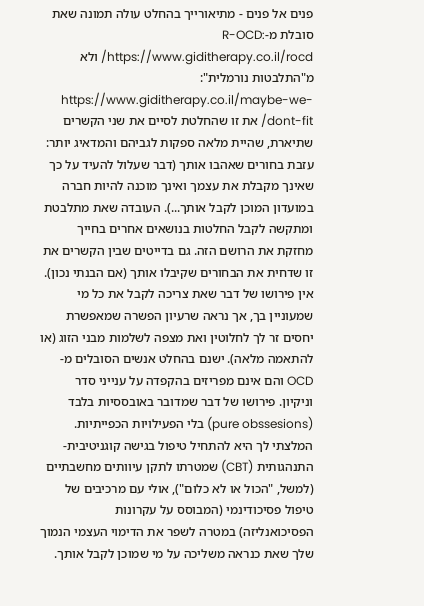פנים אל פנים - מתיאורייך בהחלט עולה תמונה שאת סובלת מ-R-OCD: https://www.giditherapy.co.il/rocd/ ולא מ"התלבטות נורמלית": https://www.giditherapy.co.il/maybe-we-dont-fit/ את זו שהחלטת לסיים את שני הקשרים שתיארת, שהיית מלאה ספקות לגביהם והמדאיג יותר: עזבת בחורים שאהבו אותך (דבר שעלול להעיד על כך שאינך מקבלת את עצמך ואינך מוכנה להיות חברה במועדון המוכן לקבל אותך...). העובדה שאת מתלבטת ומתקשה לקבל החלטות בנושאים אחרים בחייך מחזקת את הרושם הזה. גם בדייטים שבין הקשרים את זו שדחית את הבחורים שקיבלו אותך (אם הבנתי נכון). אין פירושו של דבר שאת צריכה לקבל את כל מי שמעוניין בך, אך נראה שרעיון הפשרה שמאפשרת יחסים זר לך לחלוטין ואת מצפה לשלמות מבני הזוג (או להתאמה מלאה). ישנם בהחלט אנשים הסובלים מ-OCD והם אינם מפריזים בהקפדה על ענייני סדר וניקיון. פירושו של דבר שמדובר באובססיות בלבד (pure obssesions) בלי הפעילויות הכפייתיות. המלצתי לך היא להתחיל טיפול בגישה קוגניטיבית-התנהגותית (CBT) שמטרתו לתקן עיוותים מחשבתיים (למשל, "הכול או לא כלום"), אולי עם מרכיבים של טיפול פסיכודינמי (המבוסס על עקרונות הפסיכואנליזה) במטרה לשפר את הדימוי העצמי הנמוך שלך שאת כנראה משליכה על מי שמוכן לקבל אותך.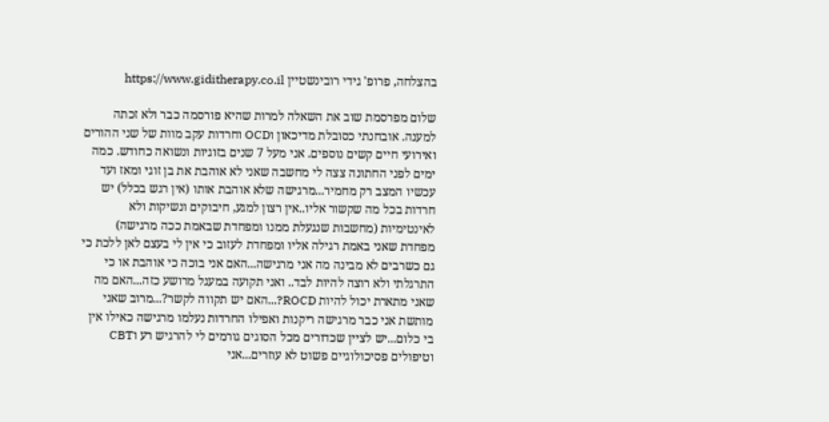בהצלחה, פרופ' גידי רובינשטיין https://www.giditherapy.co.il

שלום מפרסמת שוב את השאלה למרות שהיא פורסמה כבר ולא זכתה למענה. אובחנתי כסובלת מדיכאון וOCD וחרדות עקב מוות של שני ההורים ואירועי חיים קשים נוספים. אני מעל 7 שנים בזוגיות ונשואה כחודש. כמה ימים לפני החתונה צצה לי מחשבה שאני לא אוהבת את בן זוגי ומאז ועד עכשיו המצב רק מחמיר...מרגישה שלא אוהבת אותו (אין רגש בכלל) יש חרדות בכל מה שקשור אליו..אין רצון למגע, חיבוקים ונשיקות ולא לאינטימיות (מחשבות שנגעלת ממנו ומפחדת שבאמת ככה מרגישה) מפחדת שאני באמת רגילה אליו ומפחדת לעזוב כי אין לי בעצם לאן ללכת כי גם כשרבים לא מבינה מה אני מרגישה...האם אני בוכה כי אוהבת או כי התרגלתי ולא רוצה להיות לבד.. ואני תקועה במעגל מרושע כזה...האם מה שאני מתארת יכול להיות ROCD?...האם יש תקווה לקשר?...מרוב שאני מותשת אני כבר מרגישה ריקנות ואפילו החרדות נעלמו מרגישה כאילו אין בי כלום...יש לציין שכדורים מכל הסוגים גורמים לי להרגיש רע וCBT וטיפולים פסיכולוגיים פשוט לא עוזרים...אני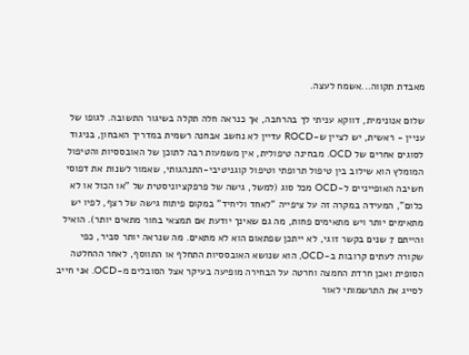מאבדת תקווה...אשמח לעצה.

שלום אנונימית, דווקא עניתי לך בהרחבה, אך כנראה חלה תקלה בשיגור התשובה. לגופו של עניין - ראשית, יש לציין ש-ROCD עדיין לא נחשב אבחנה רשמית במדריך האבחון, בניגוד לסוגים אחרים של OCD. מבחינה טיפולית, אין משמעות רבה לתוכן של האובססיות והטיפול המומלץ הוא שילוב בין טיפול תרופתי וטיפול קוגניטיבי-התנהגותי, שאמור לשנות את דפוסי חשיבה האופייניים ל-OCD מכל סוג (למשל, גישה של פרפקציוניסטית של "או הכול או לא כלום", המעידה במקרה זה על ציפייה "לאחד וליחיד" במקום פיתוח גישה של רצף, לפיו יש מתאימים יותר ויש מתאימים פחות, מה גם שאינך יודעת אם תמצאי בחור מתאים יותר). הואיל והייתם 7 שנים בקשר זוגי, לא ייתכן שפתאום הוא לא מתאים. מה שנראה יותר סביר, כפי שקורה לעתים קרובות ב-OCD, הוא שנושא האובססיות התחלף או התווסף, לאחר ההחלטה הסופית ואכן חרדת החמצה וחרטה על הבחירה מופיעה בעיקר אצל הסובלים מ-OCD. אני חייב לסייג את התרשמותי לאור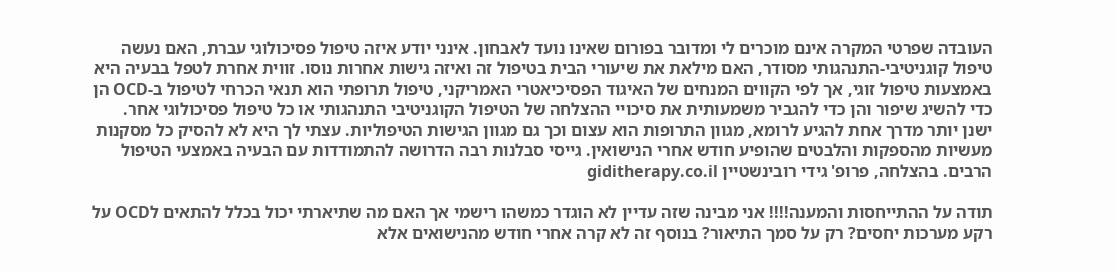העובדה שפרטי המקרה אינם מוכרים לי ומדובר בפורום שאינו נועד לאבחון. אינני יודע איזה טיפול פסיכולוגי עברת, האם נעשה טיפול קוגניטיבי-התנהגותי מסודר, האם מילאת את שיעורי הבית בטיפול זה ואיזה גישות אחרות נוסו. זווית אחרת לטפל בבעיה היא באמצעות טיפול זוגי, אך לפי הקווים המנחים של האיגוד הפסיכיאטרי האמריקני, טיפול תרופתי הוא תנאי הכרחי לטיפול ב-OCD הן כדי להשיג שיפור והן כדי להגביר משמעותית את סיכויי ההצלחה של הטיפול הקוגניטיבי התנהגותי או כל טיפול פסיכולוגי אחר. ישנן יותר מדרך אחת להגיע לרומא, מגוון התרופות הוא עצום וכך גם מגוון הגישות הטיפוליות. עצתי לך היא לא להסיק כל מסקנות מעשיות מהספקות והלבטים שהופיע חודש אחרי הנישואין. גייסי סבלנות רבה הדרושה להתמודדות עם הבעיה באמצעי הטיפול הרבים. בהצלחה, פרופ' גידי רובינשטיין giditherapy.co.il

תודה על ההתייחסות והמענה!!!! אני מבינה שזה עדיין לא הוגדר כמשהו רישמי אך האם מה שתיארתי יכול בכלל להתאים לOCD על רקע מערכות יחסים? רק על סמך התיאור? בנוסף זה לא קרה אחרי חודש מהנישואים אלא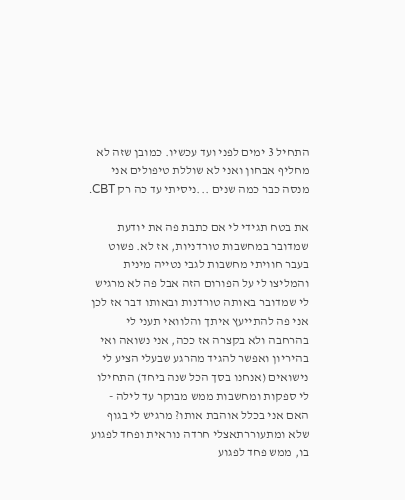התחיל 3 ימים לפני ועד עכשיו. כמובן שזה לא מחליף אבחון ואני לא שוללת טיפולים אני מנסה כבר כמה שנים ...ניסיתי עד כה רק CBT.

את בטח תגידי לי אם כתבת פה את יודעת שמדובר במחשבות טורדניות, אז לא. פשוט בעבר חוויתי מחשבות לגבי נטייה מינית והמליצו לי על הפורום הזה אבל פה לא מרגיש לי שמדובר באותה טורדנות ובאותו דבר אז לכן אני פה להתייעץ איתך והלוואי תעני לי בהרחבה ולא בקצרה אז ככה, אני נשואה ואי בהיריון ואפשר להגיד מהרגע שבעלי הציע לי נישואים (אנחנו בסך הכל שנה ביחד) התחילו לי ספקות ומחשבות ממש מבוקר עד לילה - האם אני בכלל אוהבת אותו? מרגיש לי בגוף שלא ומתעוררתאצלי חרדה נוראית ופחד לפגוע בו, ממש פחד לפגוע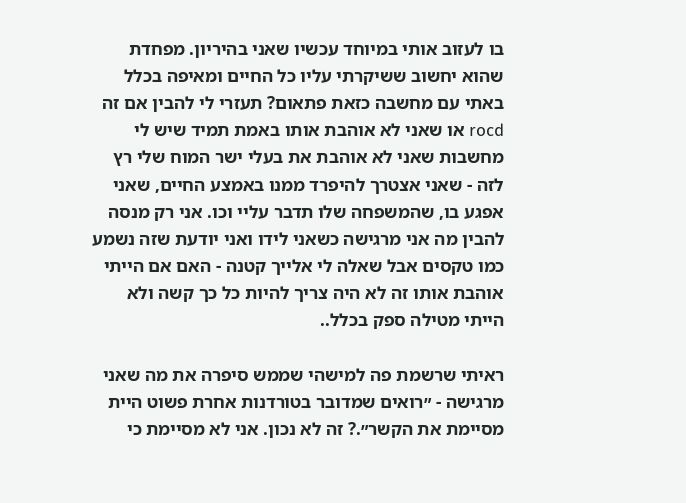בו לעזוב אותי במיוחד עכשיו שאני בהיריון. מפחדת שהוא יחשוב ששיקרתי עליו כל החיים ומאיפה בכלל באתי עם מחשבה כזאת פתאום? תעזרי לי להבין אם זה rocd או שאני לא אוהבת אותו באמת תמיד שיש לי מחשבות שאני לא אוהבת את בעלי ישר המוח שלי רץ לזה - שאני אצטרך להיפרד ממנו באמצע החיים, שאני אפגע בו, שהמשפחה שלו תדבר עליי וכו. אני רק מנסה להבין מה אני מרגישה כשאני לידו ואני יודעת שזה נשמע כמו טקסים אבל שאלה לי אלייך קטנה - האם אם הייתי אוהבת אותו זה לא היה צריך להיות כל כך קשה ולא הייתי מטילה ספק בכלל..

ראיתי שרשמת פה למישהי שממש סיפרה את מה שאני מרגישה - ״רואים שמדובר בטורדנות אחרת פשוט היית מסיימת את הקשר״.? זה לא נכון. אני לא מסיימת כי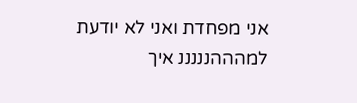אני מפחדת ואני לא יודעת למהההנננננ איך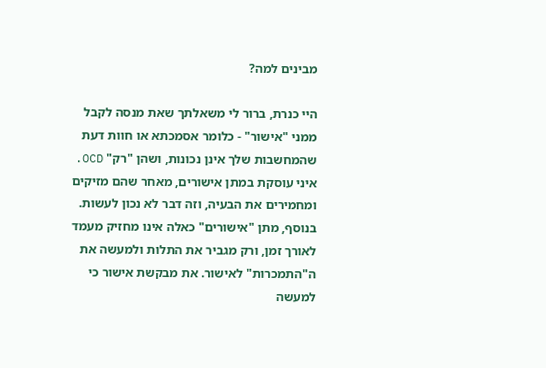מבינים למה?

היי כנרת, ברור לי משאלתך שאת מנסה לקבל ממני "אישור" - כלומר אסמכתא או חוות דעת שהמחשבות שלך אינן נכונות, ושהן "רק" OCD. איני עוסקת במתן אישורים, מאחר שהם מזיקים ומחמירים את הבעיה, וזה דבר לא נכון לעשות. בנוסף, מתן "אישורים" כאלה אינו מחזיק מעמד לאורך זמן, ורק מגביר את התלות ולמעשה את ה"התמכרות" לאישור. את מבקשת אישור כי למעשה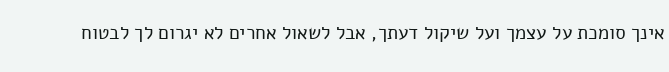אינך סומכת על עצמך ועל שיקול דעתך, אבל לשאול אחרים לא יגרום לך לבטוח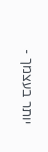יותר בעצמך -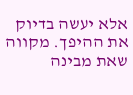אלא יעשה בדיוק את ההיפך. מקווה שאת מבינה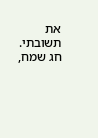את תשובתי. חג שמח,